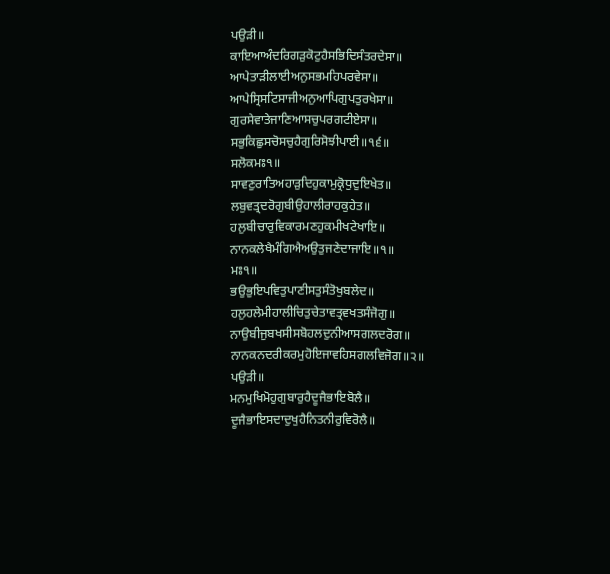ਪਉੜੀ॥
ਕਾਇਆਅੰਦਰਿਗੜੁਕੋਟੁਹੈਸਭਿਦਿਸੰਤਰਦੇਸਾ॥
ਆਪੇਤਾੜੀਲਾਈਅਨੁਸਭਮਹਿਪਰਵੇਸਾ॥
ਆਪੇਸ੍ਰਿਸਟਿਸਾਜੀਅਨੁਆਪਿਗੁਪਤੁਰਖੇਸਾ॥
ਗੁਰਸੇਵਾਤੇਜਾਣਿਆਸਚੁਪਰਗਟੀਏਸਾ॥
ਸਭੁਕਿਛੁਸਚੋਸਚੁਹੈਗੁਰਿਸੋਝੀਪਾਈ॥੧੬॥
ਸਲੋਕਮਃ੧॥
ਸਾਵਣੁਰਾਤਿਅਹਾੜੁਦਿਹੁਕਾਮੁਕ੍ਰੋਧੁਦੁਇਖੇਤ॥
ਲਬੁਵਤ੍ਰਦਰੋਗੁਬੀਉਹਾਲੀਰਾਹਕੁਹੇਤ॥
ਹਲੁਬੀਚਾਰੁਵਿਕਾਰਮਣਹੁਕਮੀਖਟੇਖਾਇ॥
ਨਾਨਕਲੇਖੈਮੰਗਿਐਅਉਤੁਜਣੇਦਾਜਾਇ॥੧॥
ਮਃ੧॥
ਭਉਭੁਇਪਵਿਤੁਪਾਣੀਸਤੁਸੰਤੋਖੁਬਲੇਦ॥
ਹਲੁਹਲੇਮੀਹਾਲੀਚਿਤੁਚੇਤਾਵਤ੍ਰਵਖਤਸੰਜੋਗੁ॥
ਨਾਉਬੀਜੁਬਖਸੀਸਬੋਹਲਦੁਨੀਆਸਗਲਦਰੋਗ॥
ਨਾਨਕਨਦਰੀਕਰਮੁਹੋਇਜਾਵਹਿਸਗਲਵਿਜੋਗ॥੨॥
ਪਉੜੀ॥
ਮਨਮੁਖਿਮੋਹੁਗੁਬਾਰੁਹੈਦੂਜੈਭਾਇਬੋਲੈ॥
ਦੂਜੈਭਾਇਸਦਾਦੁਖੁਹੈਨਿਤਨੀਰੁਵਿਰੋਲੈ॥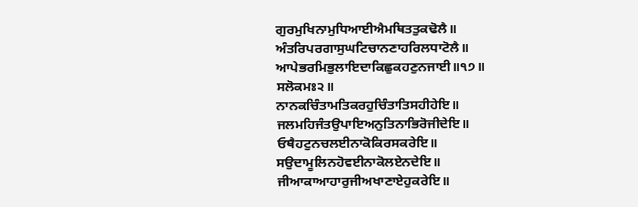ਗੁਰਮੁਖਿਨਾਮੁਧਿਆਈਐਮਥਿਤਤੁਕਢੋਲੈ॥
ਅੰਤਰਿਪਰਗਾਸੁਘਟਿਚਾਨਣਾਹਰਿਲਧਾਟੋਲੈ॥
ਆਪੇਭਰਮਿਭੁਲਾਇਦਾਕਿਛੁਕਹਣੁਨਜਾਈ॥੧੭॥
ਸਲੋਕਮਃ੨॥
ਨਾਨਕਚਿੰਤਾਮਤਿਕਰਹੁਚਿੰਤਾਤਿਸਹੀਹੇਇ॥
ਜਲਮਹਿਜੰਤਉਪਾਇਅਨੁਤਿਨਾਭਿਰੋਜੀਦੇਇ॥
ਓਥੈਹਟੁਨਚਲਈਨਾਕੋਕਿਰਸਕਰੇਇ॥
ਸਉਦਾਮੂਲਿਨਹੋਵਈਨਾਕੋਲਏਨਦੇਇ॥
ਜੀਆਕਾਆਹਾਰੁਜੀਅਖਾਣਾਏਹੁਕਰੇਇ॥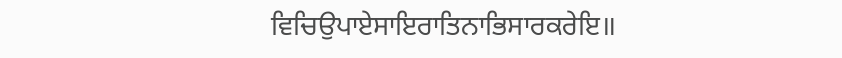ਵਿਚਿਉਪਾਏਸਾਇਰਾਤਿਨਾਭਿਸਾਰਕਰੇਇ॥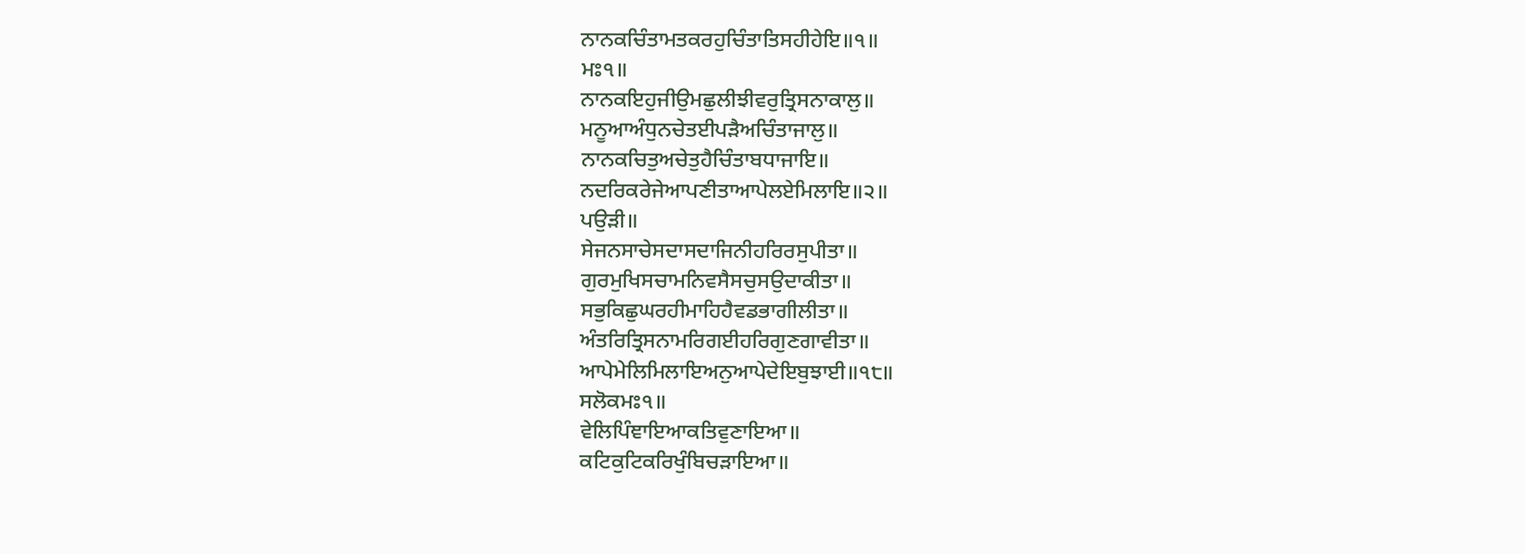ਨਾਨਕਚਿੰਤਾਮਤਕਰਹੁਚਿੰਤਾਤਿਸਹੀਹੇਇ॥੧॥
ਮਃ੧॥
ਨਾਨਕਇਹੁਜੀਉਮਛੁਲੀਝੀਵਰੁਤ੍ਰਿਸਨਾਕਾਲੁ॥
ਮਨੂਆਅੰਧੁਨਚੇਤਈਪੜੈਅਚਿੰਤਾਜਾਲੁ॥
ਨਾਨਕਚਿਤੁਅਚੇਤੁਹੈਚਿੰਤਾਬਧਾਜਾਇ॥
ਨਦਰਿਕਰੇਜੇਆਪਣੀਤਾਆਪੇਲਏਮਿਲਾਇ॥੨॥
ਪਉੜੀ॥
ਸੇਜਨਸਾਚੇਸਦਾਸਦਾਜਿਨੀਹਰਿਰਸੁਪੀਤਾ॥
ਗੁਰਮੁਖਿਸਚਾਮਨਿਵਸੈਸਚੁਸਉਦਾਕੀਤਾ॥
ਸਭੁਕਿਛੁਘਰਹੀਮਾਹਿਹੈਵਡਭਾਗੀਲੀਤਾ॥
ਅੰਤਰਿਤ੍ਰਿਸਨਾਮਰਿਗਈਹਰਿਗੁਣਗਾਵੀਤਾ॥
ਆਪੇਮੇਲਿਮਿਲਾਇਅਨੁਆਪੇਦੇਇਬੁਝਾਈ॥੧੮॥
ਸਲੋਕਮਃ੧॥
ਵੇਲਿਪਿੰਞਾਇਆਕਤਿਵੁਣਾਇਆ॥
ਕਟਿਕੁਟਿਕਰਿਖੁੰਬਿਚੜਾਇਆ॥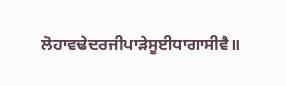ਲੋਹਾਵਢੇਦਰਜੀਪਾੜੇਸੂਈਧਾਗਾਸੀਵੈ॥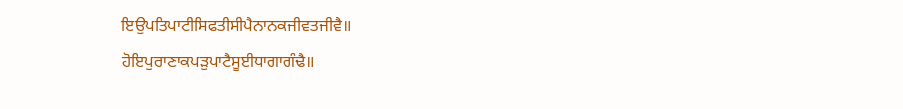ਇਉਪਤਿਪਾਟੀਸਿਫਤੀਸੀਪੈਨਾਨਕਜੀਵਤਜੀਵੈ॥
ਹੋਇਪੁਰਾਣਾਕਪੜੁਪਾਟੈਸੂਈਧਾਗਾਗੰਢੈ॥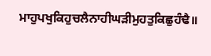ਮਾਹੁਪਖੁਕਿਹੁਚਲੈਨਾਹੀਘੜੀਮੁਹਤੁਕਿਛੁਹੰਢੈ॥